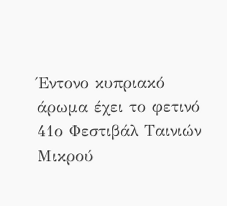Έντονο κυπριακό άρωμα έχει το φετινό 41ο Φεστιβάλ Ταινιών Μικρού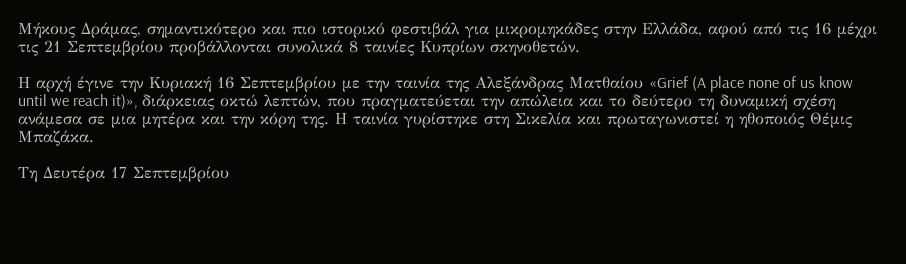Μήκους Δράμας, σημαντικότερο και πιο ιστορικό φεστιβάλ για μικρομηκάδες στην Ελλάδα, αφού από τις 16 μέχρι τις 21 Σεπτεμβρίου προβάλλονται συνολικά 8 ταινίες Κυπρίων σκηνοθετών.

Η αρχή έγινε την Κυριακή 16 Σεπτεμβρίου με την ταινία της Αλεξάνδρας Ματθαίου «Grief (A place none of us know until we reach it)», διάρκειας οκτώ λεπτών, που πραγματεύεται την απώλεια και το δεύτερο τη δυναμική σχέση ανάμεσα σε μια μητέρα και την κόρη της. Η ταινία γυρίστηκε στη Σικελία και πρωταγωνιστεί η ηθοποιός Θέμις Μπαζάκα.

Τη Δευτέρα 17 Σεπτεμβρίου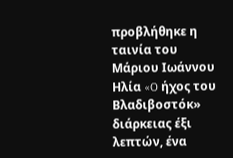προβλήθηκε η ταινία του Μάριου Ιωάννου Ηλία «O ήχος του Βλαδιβοστόκ» διάρκειας έξι λεπτών, ένα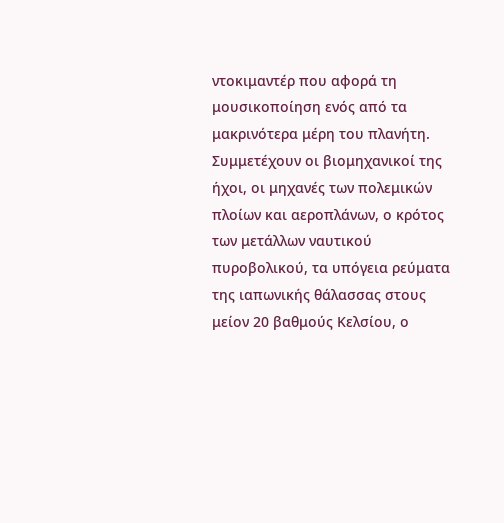ντοκιμαντέρ που αφορά τη μουσικοποίηση ενός από τα μακρινότερα μέρη του πλανήτη. Συμμετέχουν οι βιομηχανικοί της ήχοι, οι μηχανές των πολεμικών πλοίων και αεροπλάνων, ο κρότος των μετάλλων ναυτικού πυροβολικού, τα υπόγεια ρεύματα της ιαπωνικής θάλασσας στους μείον 20 βαθμούς Κελσίου, ο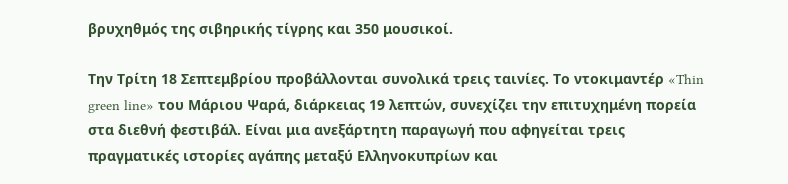βρυχηθμός της σιβηρικής τίγρης και 350 μουσικοί.

Την Τρίτη 18 Σεπτεμβρίου προβάλλονται συνολικά τρεις ταινίες. Το ντοκιμαντέρ «Thin green line» του Μάριου Ψαρά, διάρκειας 19 λεπτών, συνεχίζει την επιτυχημένη πορεία στα διεθνή φεστιβάλ. Είναι μια ανεξάρτητη παραγωγή που αφηγείται τρεις πραγματικές ιστορίες αγάπης μεταξύ Ελληνοκυπρίων και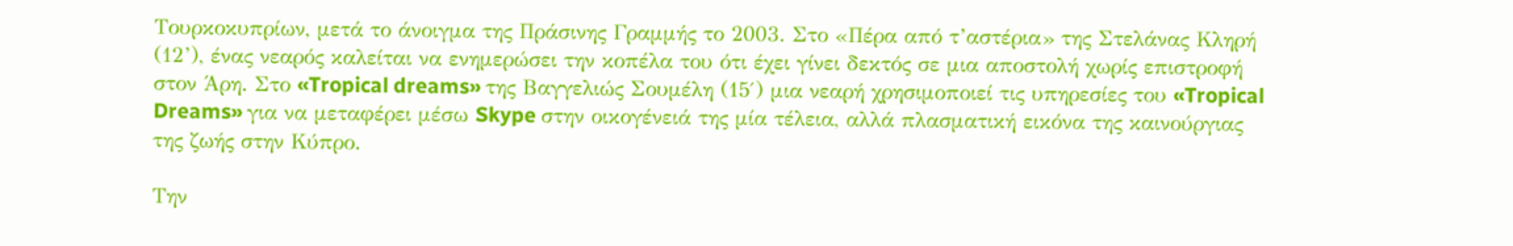Τουρκοκυπρίων, μετά το άνοιγμα της Πράσινης Γραμμής το 2003. Στο «Πέρα από τ’αστέρια» της Στελάνας Κληρή (12’), ένας νεαρός καλείται να ενημερώσει την κοπέλα του ότι έχει γίνει δεκτός σε μια αποστολή χωρίς επιστροφή στον Άρη. Στο «Tropical dreams» της Βαγγελιώς Σουμέλη (15′) μια νεαρή χρησιμοποιεί τις υπηρεσίες του «Tropical Dreams» για να μεταφέρει μέσω Skype στην οικογένειά της μία τέλεια, αλλά πλασματική εικόνα της καινούργιας της ζωής στην Κύπρο.

Την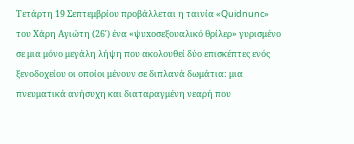Τετάρτη 19 Σεπτεμβρίου προβάλλεται η ταινία «Quidnunc» του Χάρη Αγιώτη (26′) ένα «ψυxοσεξουαλικό θρίλερ» γυρισμένο σε μια μόνο μεγάλη λήψη που ακολουθεί δύο επισκέπτες ενός ξενοδοχείου οι οποίοι μένουν σε διπλανά δωμάτια: μια πνευματικά ανήσυχη και διαταραγμένη νεαρή που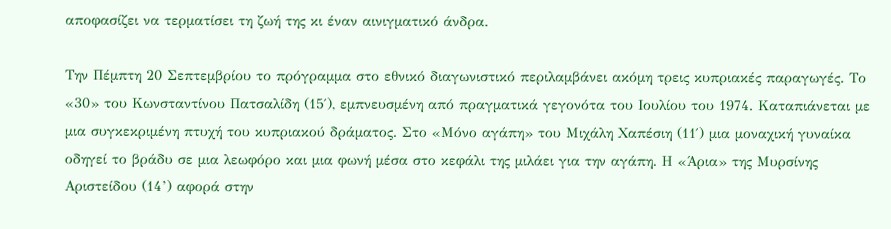αποφασίζει να τερματίσει τη ζωή της κι έναν αινιγματικό άνδρα.

Την Πέμπτη 20 Σεπτεμβρίου το πρόγραμμα στο εθνικό διαγωνιστικό περιλαμβάνει ακόμη τρεις κυπριακές παραγωγές. Το «30» του Κωνσταντίνου Πατσαλίδη (15′), εμπνευσμένη από πραγματικά γεγονότα του Ιουλίου του 1974. Καταπιάνεται με μια συγκεκριμένη πτυχή του κυπριακού δράματος. Στο «Μόνο αγάπη» του Μιχάλη Χαπέσιη (11′) μια μοναχική γυναίκα οδηγεί το βράδυ σε μια λεωφόρο και μια φωνή μέσα στο κεφάλι της μιλάει για την αγάπη. Η «Άρια» της Μυρσίνης Αριστείδου (14’) αφορά στην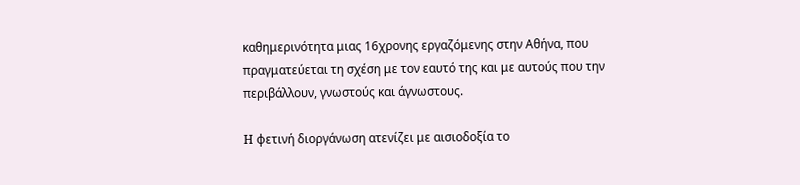καθημερινότητα μιας 16χρονης εργαζόμενης στην Αθήνα, που πραγματεύεται τη σχέση με τον εαυτό της και με αυτούς που την περιβάλλουν, γνωστούς και άγνωστους.

H φετινή διοργάνωση ατενίζει με αισιοδοξία το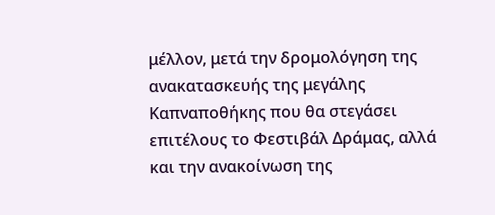μέλλον, μετά την δρομολόγηση της ανακατασκευής της μεγάλης Καπναποθήκης που θα στεγάσει επιτέλους το Φεστιβάλ Δράμας, αλλά και την ανακοίνωση της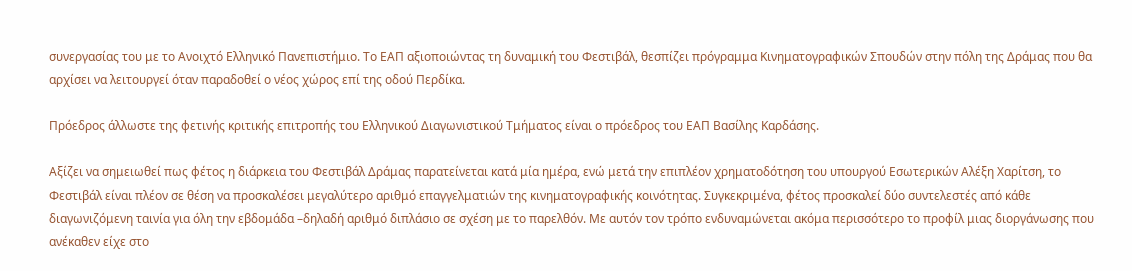συνεργασίας του με το Ανοιχτό Ελληνικό Πανεπιστήμιο. Το ΕΑΠ αξιοποιώντας τη δυναμική του Φεστιβάλ, θεσπίζει πρόγραμμα Κινηματογραφικών Σπουδών στην πόλη της Δράμας που θα αρχίσει να λειτουργεί όταν παραδοθεί ο νέος χώρος επί της οδού Περδίκα.

Πρόεδρος άλλωστε της φετινής κριτικής επιτροπής του Ελληνικού Διαγωνιστικού Τμήματος είναι ο πρόεδρος του ΕΑΠ Βασίλης Καρδάσης.

Αξίζει να σημειωθεί πως φέτος η διάρκεια του Φεστιβάλ Δράμας παρατείνεται κατά μία ημέρα, ενώ μετά την επιπλέον χρηματοδότηση του υπουργού Εσωτερικών Αλέξη Χαρίτση, το Φεστιβάλ είναι πλέον σε θέση να προσκαλέσει μεγαλύτερο αριθμό επαγγελματιών της κινηματογραφικής κοινότητας. Συγκεκριμένα, φέτος προσκαλεί δύο συντελεστές από κάθε διαγωνιζόμενη ταινία για όλη την εβδομάδα –δηλαδή αριθμό διπλάσιο σε σχέση με το παρελθόν. Με αυτόν τον τρόπο ενδυναμώνεται ακόμα περισσότερο το προφίλ μιας διοργάνωσης που ανέκαθεν είχε στο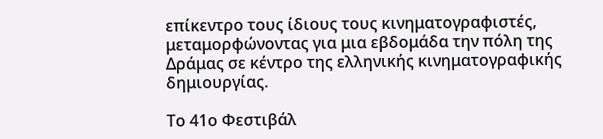επίκεντρο τους ίδιους τους κινηματογραφιστές, μεταμορφώνοντας για μια εβδομάδα την πόλη της Δράμας σε κέντρο της ελληνικής κινηματογραφικής δημιουργίας.

Το 41ο Φεστιβάλ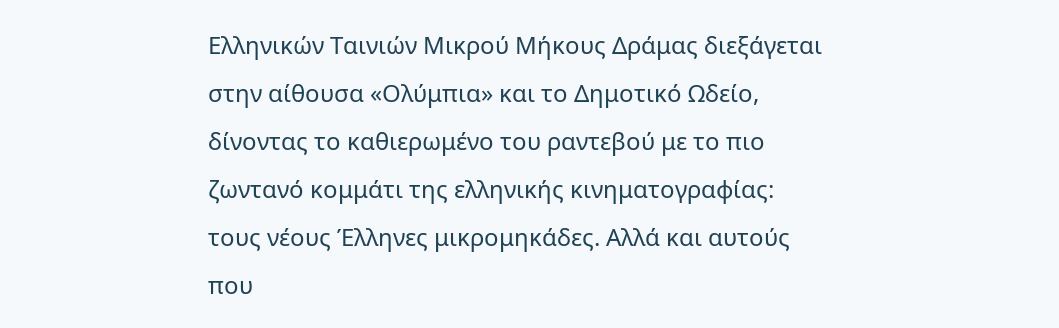Ελληνικών Ταινιών Μικρού Μήκους Δράμας διεξάγεται στην αίθουσα «Ολύμπια» και το Δημοτικό Ωδείο, δίνοντας το καθιερωμένο του ραντεβού με το πιο ζωντανό κομμάτι της ελληνικής κινηματογραφίας: τους νέους Έλληνες μικρομηκάδες. Αλλά και αυτούς που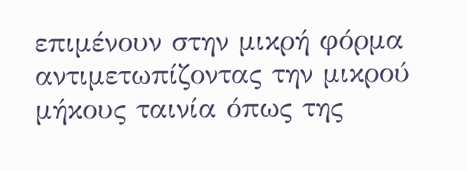επιμένουν στην μικρή φόρμα αντιμετωπίζοντας την μικρού μήκους ταινία όπως της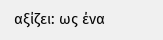αξίζει: ως ένα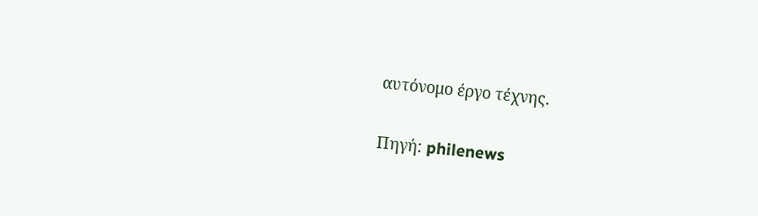αυτόνομο έργο τέχνης.

Πηγή: philenews